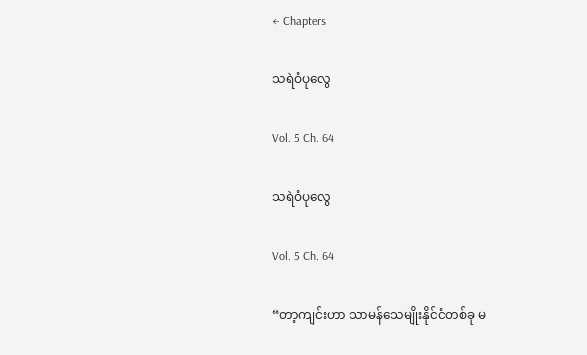← Chapters

သရဲဝံပုလွေ

Vol. 5 Ch. 64

သရဲဝံပုလွေ

Vol. 5 Ch. 64

“တာ့ကျင်းဟာ သာမန်သေမျိုးနိုင်ငံတစ်ခု မ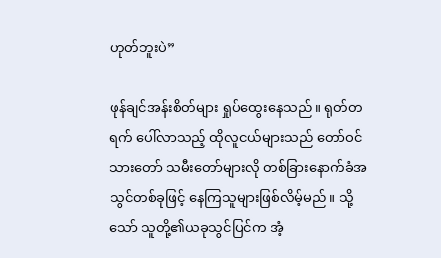ဟုတ်ဘူးပဲ”

ဖုန်ချင်အန်းစိတ်များ ရှုပ်ထွေးနေသည်။ ရုတ်တရက် ပေါ်လာသည့် ထိုလူငယ်များသည် တော်ဝင်သားတော် သမီးတော်များလို တစ်ခြားနောက်ခံအသွင်တစ်ခုဖြင့် နေကြသူများဖြစ်လိမ့်မည်။ သို့သော် သူတို့၏ယခုသွင်ပြင်က အံ့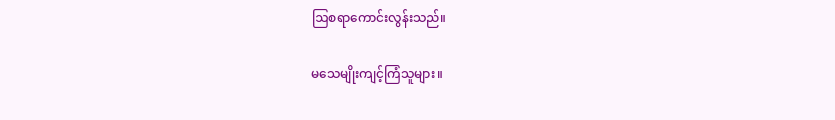ဩစရာကောင်းလွန်းသည်။

မသေမျိုးကျင့်ကြံသူများ။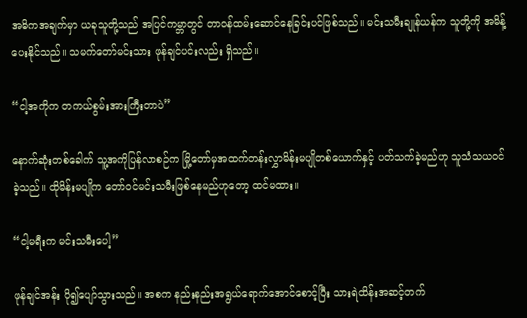အဓိကအချက်မှာ ယခုသူတို့သည် အပြင်ကမ္ဘာတွင် တာဝန်ထမ်း‌ဆောင်နေခြင်းပင်ဖြစ်သည်။ မင်းသမီးချုန်ယန်က သူတို့ကို အမိန့်ပေးနိုင်သည်။ သမက်တော်မင်းသား ဖုန်ချင်ပင်းလည်း ရှိသည်။

“ငါ့အကိုက တကယ်စွမ်းအားကြီးတာပဲ”

နောက်ဆုံးတစ်ခေါက် သူ့အကိုပြန်လာစဉ်က မြို့တော်မှအထက်တန်းလွှာမိန်းမပျိုတစ်ယောက်နှင့် ပတ်သက်ခဲ့မည်ဟု သူသံသယဝင်ခဲ့သည်။ ထိုမိန်းမပျိုက တော်ဝင်မင်းသမီးဖြစ်နေမည်ဟုတော့ ထင်မထား။

“ငါ့မရီးက မင်းသမီးပေါ့”

ဖုန်ချင်အန်း ပို၍ပျော်သွားသည်။ အစက နည်းနည်းအရွယ်ရောက်အောင်စောင့်ပြီး သားရဲထိန်းအဆင့်တက်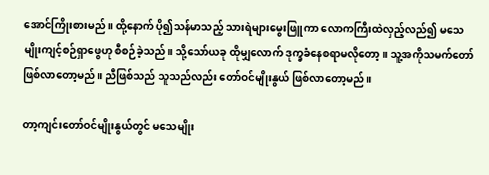အောင်ကြိုးစားမည်။ ထို့နောက် ပို၍သန်မာသည့် သားရဲများမွေးဖြူကာ လောကကြီးထဲလှည့်လည်၍ မသေမျိုးကျင့်စဉ်ရှာဖွေဟု စီစဉ်ခဲ့သည်။ သို့သော်ယခု ထိုမျှလောက် ဒုက္ခခံနေစရာမလိုတော့။ သူ့အကိုသမက်တော်ဖြစ်လာတော့မည်။ ညီဖြစ်သည် သူသည်လည်း တော်ဝင်မျိုးနွယ် ဖြစ်လာတော့မည်။

တာ့ကျင်းတော်ဝင်မျိုးနွယ်တွင် မသေမျိုး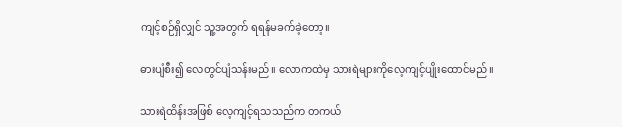ကျင့်စဉ်ရှိလျှင် သူ့အတွက် ရရန်မခက်ခဲ့တော့။

ဓားပျံစီး၍ လေတွင်ပျံသန်းမည်။ လောကထဲမှ သားရဲများကိုလေ့ကျင့်ပျိုးထောင်မည်။

သားရဲထိန်းအဖြစ် လေ့ကျင့်ရသသည်က တကယ်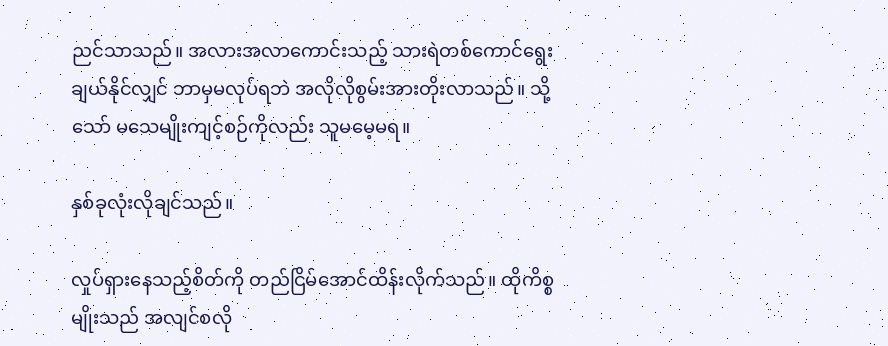ညင်သာသည်။ အလားအလာကောင်းသည့် သားရဲတစ်ကောင်ရွေးချယ်နိုင်လျှင် ဘာမှမလုပ်ရဘဲ အလိုလိုစွမ်းအားတိုးလာသည်။ သို့သော် မသေမျိုးကျင့်စဉ်ကိုလည်း သူမမေ့မရ။

နှစ်ခုလုံးလိုချင်သည်။

လှုပ်ရှားနေသည့်စိတ်ကို တည်ငြိမ်အောင်ထိန်းလိုက်သည်။ ထိုကိစ္စမျိုးသည် အလျင်စလို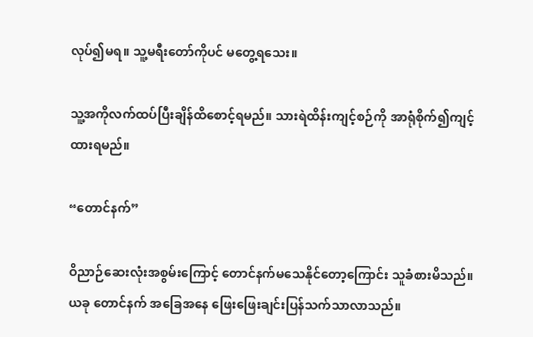လုပ်၍မရ။ သူ့မရီးတော်ကိုပင် မတွေ့ရသေး။

သူ့အကိုလက်ထပ်ပြီးချိန်ထိစောင့်ရမည်။ သားရဲထိန်းကျင့်စဉ်ကို အာရုံစိုက်၍ကျင့်ထားရမည်။

“တောင်နက်”

ဝိညာဉ်ဆေးလုံးအစွမ်းကြောင့် တောင်နက်မသေနိုင်တော့ကြောင်း သူခံစားမိသည်။ ယခု တောင်နက် အခြေအနေ ဖြေးဖြေးချင်းပြန်သက်သာလာသည်။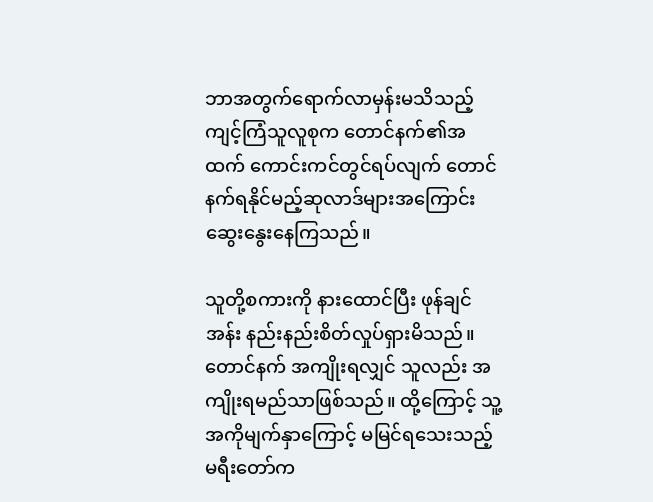ဘာအတွက်ရောက်လာမှန်းမသိသည့် ကျင့်ကြံသူလူစုက တောင်နက်၏အထက် ကောင်းကင်တွင်ရပ်လျက် တောင်နက်ရနိုင်မည့်ဆုလာဒ်များအကြောင်း ဆွေးနွေးနေကြသည်။

သူတို့စကားကို နားထောင်ပြီး ဖုန်ချင်အန်း နည်းနည်းစိတ်လှုပ်ရှားမိသည်။ တောင်နက် အကျိုးရလျှင် သူလည်း အကျိုးရမည်သာဖြစ်သည်။ ထို့ကြောင့် သူ့အကိုမျက်နှာကြောင့် မမြင်ရသေးသည့် မရီးတော်က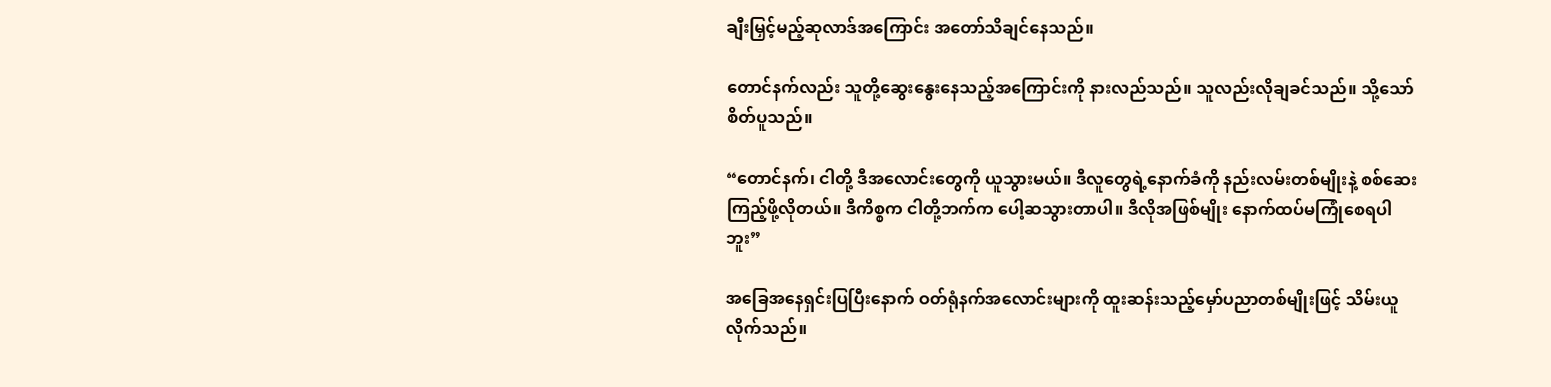ချီးမြှင့်မည့်ဆုလာဒ်အကြောင်း အတော်သိချင်နေသည်။

တောင်နက်လည်း သူတို့ဆွေးနွေးနေသည့်အကြောင်းကို နားလည်သည်။ သူလည်းလိုချခင်သည်။ သို့သော် စိတ်ပူသည်။

“တောင်နက်၊ ငါတို့ ဒီအလောင်းတွေကို ယူသွားမယ်။ ဒီလူတွေရဲ့နောက်ခံကို နည်းလမ်းတစ်မျိုးနဲ့ စစ်ဆေးကြည့်ဖို့လိုတယ်။ ဒီကိစ္စက ငါတို့ဘက်က ပေါ့ဆသွားတာပါ။ ဒီလိုအဖြစ်မျိုး နောက်ထပ်မကြုံစေရပါဘူး”

အခြေအနေရှင်းပြပြီးနောက် ဝတ်ရုံနက်အလောင်းများကို ထူးဆန်းသည့်မှော်ပညာတစ်မျိုးဖြင့် သိမ်းယူလိုက်သည်။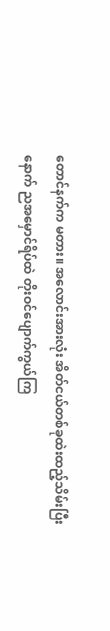တောင်နက်က မတား။ အလောင်းအားလုံး အိတ်ငယ်တစ်ခုထဲးထည့်သိမ်းပြီးနောက် ညအမှောင်ရိပ်ထဲ တိုးဝင်ပျောက်ကွယ်ကြ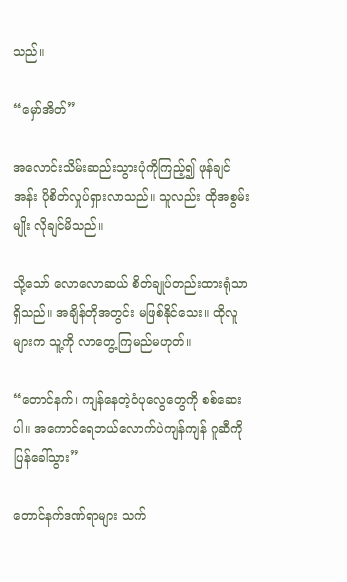သည်။

“မှော်အိတ်”

အလောင်းသိမ်းဆည်းသွားပုံကိုကြည့်၍ ဖုန်ချင်အန်း ပိုစိတ်လှုပ်ရှားလာသည်။ သူလည်း ထိုအစွမ်းမျိုး လိုချင်မိသည်။

သို့သော် လောလောဆယ် စိတ်ချုပ်တည်းထားရုံသာရှိသည်။ အချိန်တိုအတွင်း မဖြစ်နိုင်သေး။ ထိုလူများက သူ့ကို လာတွေ့ကြမည်မဟုတ်။

“တောင်နက်၊ ကျန်နေတဲ့ဝံပုလွေတွေကို စစ်ဆေးပါ။ အကောင်ရေဘယ်လောက်ပဲကျန်ကျန် ဂူဆီကိုပြန်ခေါ်သွား”

တောင်နက်ဒဏ်ရာများ သက်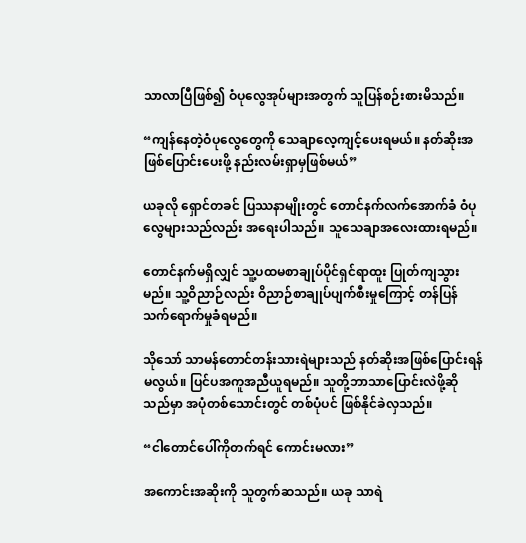သာလာပြီဖြစ်၍ ဝံပုလွေအုပ်များအတွက် သူပြန်စဉ်းစားမိသည်။

“ကျန်နေတဲ့ဝံပုလွေတွေကို သေချာလေ့ကျင့်ပေးရမယ်။ နတ်ဆိုးအဖြစ်ပြောင်းပေးဖို့ နည်းလမ်းရှာမှဖြစ်မယ်”

ယခုလို ရှောင်တခင် ပြဿနာမျိုးတွင် တောင်နက်လက်အောက်ခံ ဝံပုလွေများသည်လည်း အရေးပါသည်။ သူသေချာအလေးထားရမည်။

တောင်နက်မရှိလျှင် သူ့ပထမစာချုပ်ပိုင်ရှင်ရာထူး ပြုတ်ကျသွားမည်။ သူ့ဝိညာဉ်လည်း ဝိညာဉ်စာချုပ်ပျက်စီးမှုကြောင့် တန်ပြန်သက်ရောက်မှုခံရမည်။

သိုသော် သာမန်တောင်တန်းသားရဲများသည် နတ်ဆိုးအဖြစ်ပြောင်းရန်မလွယ်။ ပြင်ပအကူအညီယူရမည်။ သူတို့ဘာသာပြောင်းလဲဖို့ဆိုသည်မှာ အပုံတစ်သောင်းတွင် တစ်ပုံပင် ဖြစ်နိုင်ခဲလှသည်။

“ငါတောင်ပေါ်ကိုတက်ရင် ကောင်းမလား”

အကောင်းအဆိုးကို သူတွက်ဆသည်။ ယခု သာရဲ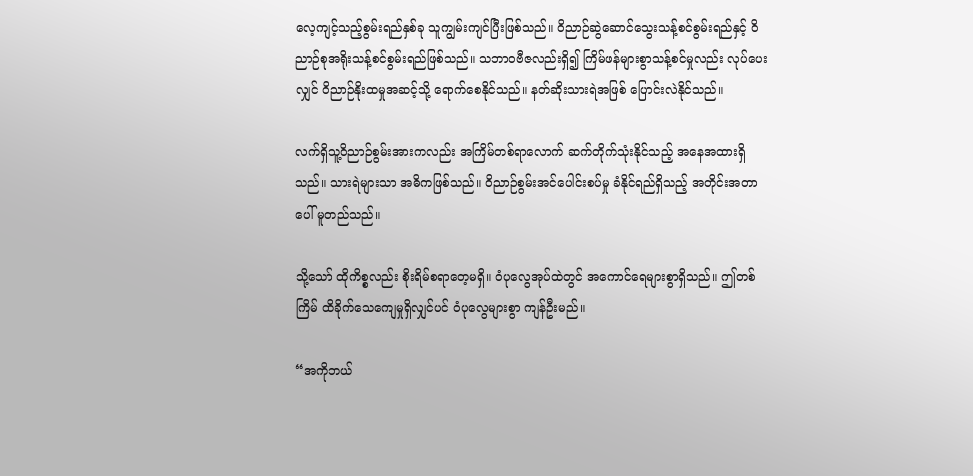လေ့ကျင့်သည့်စွမ်းရည်နှစ်ခု သူကျွမ်းကျင်ပြီးဖြစ်သည်။ ဝိညာဉ်ဆွဲဆောင်သွေးသန့်စင်စွမ်းရည်နှင့် ဝိညာဉ်စုအရိုးသန့်စင်စွမ်းရည်ဖြစ်သည်။ သဘာဝဗီဇလည်းရှိ၍ ကြိမ်ဖန်များစွာသန့်စင်မှုလည်း လုပ်ပေးလျှင် ဝိညာဉ်နိုးထမှုအဆင့်‌သို့ ရောက်စေနိုင်သည်။ နတ်ဆိုးသားရဲအဖြစ် ပြောင်းလဲနိုင်သည်။

လက်ရှိသူ့ဝိညာဉ်စွမ်းအားကလည်း အကြိမ်တစ်ရာလောက် ဆက်တိုက်သုံးနိုင်သည့် အနေအထားရှိသည်။ သားရဲများသာ အဓိကဖြစ်သည်။ ဝိညာဉ်စွမ်းအင်ပေါင်းစပ်မှု ခံနိုင်ရည်ရှိသည့် အတိုင်းအတာပေါ် မူတည်သည်။

သို့သော် ထိုကိစ္စလည်း စိုးရိမ်စရာတေ့မရှိ။ ဝံပုလွေအုပ်ထဲတွင် အကောင်ရေများစွာရှိသည်။ ဤတစ်ကြိမ် ထိခိုက်သေကျေမှုရှိလျှင်ပင် ဝံပုလွေများစွာ ကျန်ဦးမည်။

“အကိုဘယ်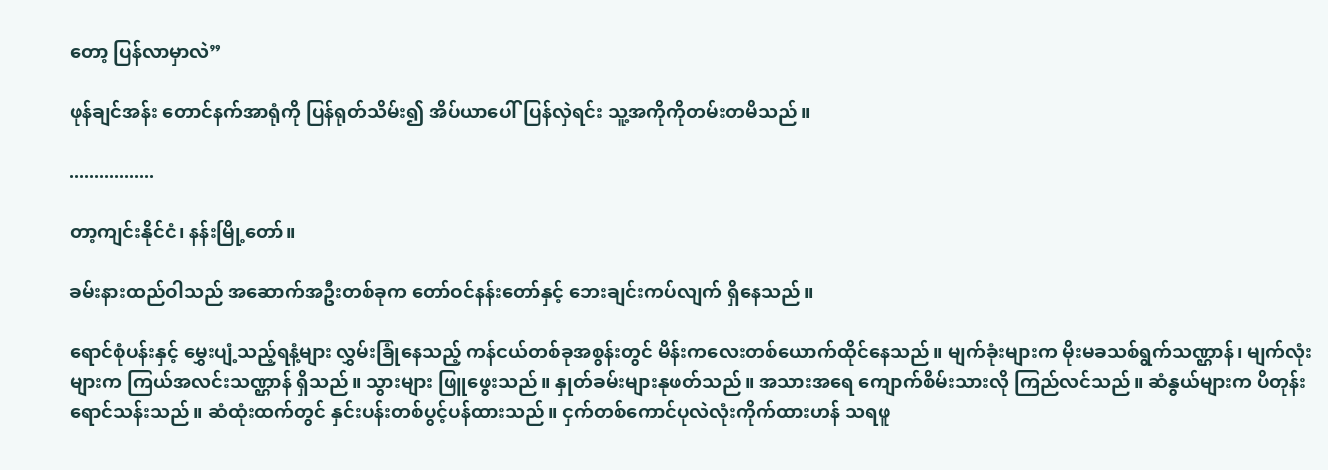တော့ ပြန်လာမှာလဲ”

ဖုန်ချင်အန်း တောင်နက်အာရုံကို ပြန်ရုတ်သိမ်း၍ အိပ်ယာပေါ်ပြန်လှဲရင်း သူ့အကိုကိုတမ်းတမိသည်။

.................

တာ့ကျင်းနိုင်ငံ၊ နန်းမြို့တော်။

ခမ်းနားထည်ဝါသည် အဆောက်အဦးတစ်ခုက တော်ဝင်နန်းတော်နှင့် ဘေးချင်းကပ်လျက် ရှိနေသည်။

ရောင်စုံပန်းနှင့် မွှေးပျံ့သည့်ရနံ့များ လွှမ်းခြုံနေသည့် ကန်ငယ်တစ်ခုအစွန်းတွင် မိန်းကလေးတစ်ယောက်ထိုင်နေသည်။ မျက်ခုံးများက မိုးမခသစ်ရွက်သဏ္ဌာန်၊ မျက်လုံးများက ကြယ်အလင်းသဏ္ဌာန် ရှိသည်။ သွားများ ဖြူဖွေးသည်။ နှုတ်ခမ်းများနုဖတ်သည်။ အသားအရေ ကျောက်စိမ်းသားလို ကြည်လင်သည်။ ဆံနွယ်များက ပိတုန်းရောင်သန်းသည်။ ဆံထုံးထက်တွင် နှင်းပန်းတစ်ပွင့်ပန်ထားသည်။ ငှက်တစ်ကောင်ပုလဲလုံးကိုက်ထားဟန် သရဖူ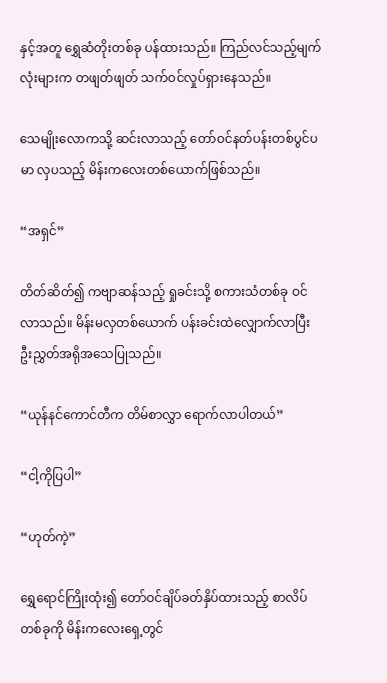နှင့်အတူ ရွှေဆံတိုးတစ်ခု ပန်ထားသည်။ ကြည်လင်သည့်မျက်လုံးများက တဖျတ်ဖျတ် သက်ဝင်လှုပ်ရှားနေသည်။

သေမျိုးလောကသို့ ဆင်းလာသည့် တော်ဝင်နတ်ပန်းတစ်ပွင်ပမာ လှပသည့် မိန်းကလေးတစ်ယောက်ဖြစ်သည်။

“အရှင်”

တိတ်ဆိတ်၍ ကဗျာဆန်သည့် ရှုခင်းသို့ စကားသံတစ်ခု ဝင်လာသည်။ မိန်းမလှတစ်ယောက် ပန်းခင်းထဲလျှောက်လာပြီး ဦးညွှတ်အရိုအသေပြုသည်။

“ယုန်နင်ကောင်တီက တိမ်စာလွှာ ရောက်လာပါတယ်”

“ငါ့ကိုပြပါ”

“ဟုတ်ကဲ့”

ရွှေရောင်ကြိုးထုံး၍ တော်ဝင်ချိပ်ခတ်နှိပ်ထားသည့် စာလိပ်တစ်ခုကို မိန်းကလေးရှေ့တွင်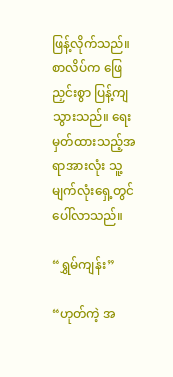ဖြန့်လိုက်သည်။ စာလိပ်က ဖြေညှင်းစွာ ပြန့်ကျသွားသည်။ ရေးမှတ်ထားသည့်အရာအားလုံး သူ့မျက်လုံးရှေ့တွင် ပေါ်လာသည်။

“ရွှမ်ကျန်း”

“ဟုတ်ကဲ့ အ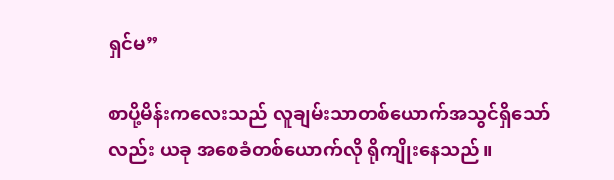ရှင်မ”

စာပို့မိန်းကလေးသည် လူချမ်းသာတစ်ယောက်အသွင်ရှိသော်လည်း ယခု အစေခံတစ်ယောက်လို ရိုကျိုးနေသည်။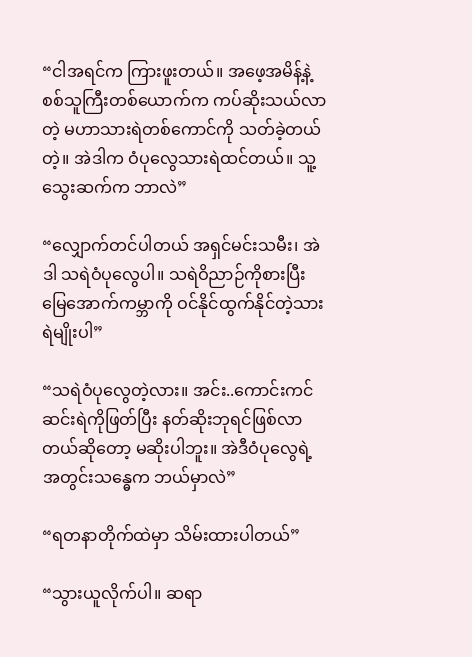“ငါအရင်က ကြားဖူးတယ်။ အဖေ့အမိန့်နဲ့ စစ်သူကြီးတစ်ယောက်က ကပ်ဆိုးသယ်လာတဲ့ မဟာသားရဲတစ်ကောင်ကို သတ်ခဲ့တယ်တဲ့။ အဲဒါက ဝံပုလွေသားရဲထင်တယ်။ သူ့သွေးဆက်က ဘာလဲ”

“လျှောက်တင်ပါတယ် အရှင်မင်းသမီး၊ အဲဒါ သရဲဝံပုလွေပါ။ သရဲဝိညာဉ်ကိုစားပြီး မြေအောက်ကမ္ဘာကို ဝင်နိုင်ထွက်နိုင်တဲ့သားရဲမျိုးပါ”

“သရဲဝံပုလွေတဲ့လား။ အင်း..ကောင်းကင်ဆင်းရဲကိုဖြတ်ပြီး နတ်ဆိုးဘုရင်ဖြစ်လာတယ်ဆိုတော့ မဆိုးပါဘူး။ အဲဒီဝံပုလွေရဲ့ အတွင်းသန္ဓေက ဘယ်မှာလဲ”

“ရတနာတိုက်ထဲမှာ သိမ်းထားပါတယ်”

“သွားယူလိုက်ပါ။ ဆရာ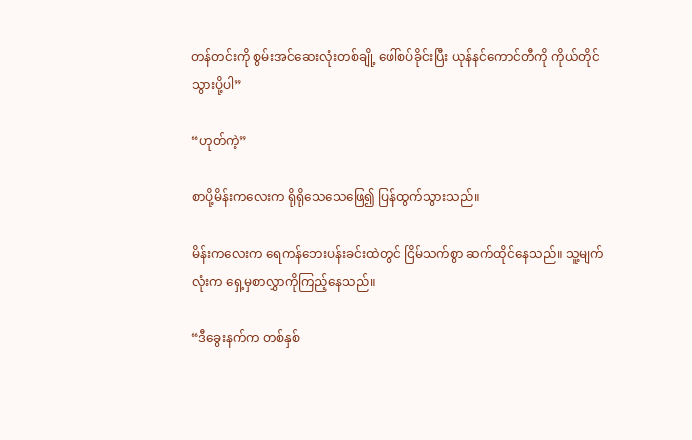တန်တင်းကို စွမ်းအင်ဆေးလုံးတစ်ချို့ ဖေါ်စပ်ခိုင်းပြီး ယုန်နင်ကောင်တီကို ကိုယ်တိုင်သွားပို့ပါ”

“ဟုတ်ကဲ့”

စာပို့မိန်းကလေးက ရိုရိုသေသေဖြေ၍ ပြန်ထွက်သွားသည်။

မိန်းကလေးက ရေကန်ဘေးပန်းခင်းထဲတွင် ငြိမ်သက်စွာ ဆက်ထိုင်နေသည်။ သူ့မျက်လုံးက ရှေ့မှစာလွှာကိုကြည့်နေသည်။

“ဒီခွေးနက်က တစ်နှစ်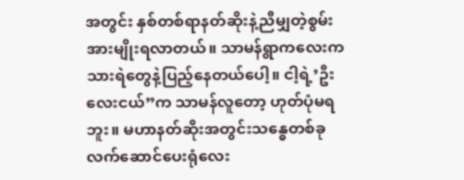အတွင်း နှစ်တစ်ရာနတ်ဆိုးနဲ့ညီမျှတဲ့စွမ်းအားမျိုးရလာတယ်။ သာမန်ရွာကလေးက သားရဲတွေနဲ့ပြည့်နေတယ်ပေါ့။ ငါ့ရဲ့’ဦးလေးငယ်”က သာမန်လူတော့ ဟုတ်ပုံမရဘူး။ မဟာနတ်ဆိုးအတွင်းသန္ဓေတစ်ခု လက်ဆောင်ပေးရုံလေး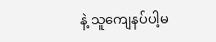နဲ့ သူကျေနပ်ပါ့မ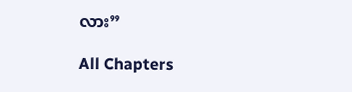လား”

All Chapters